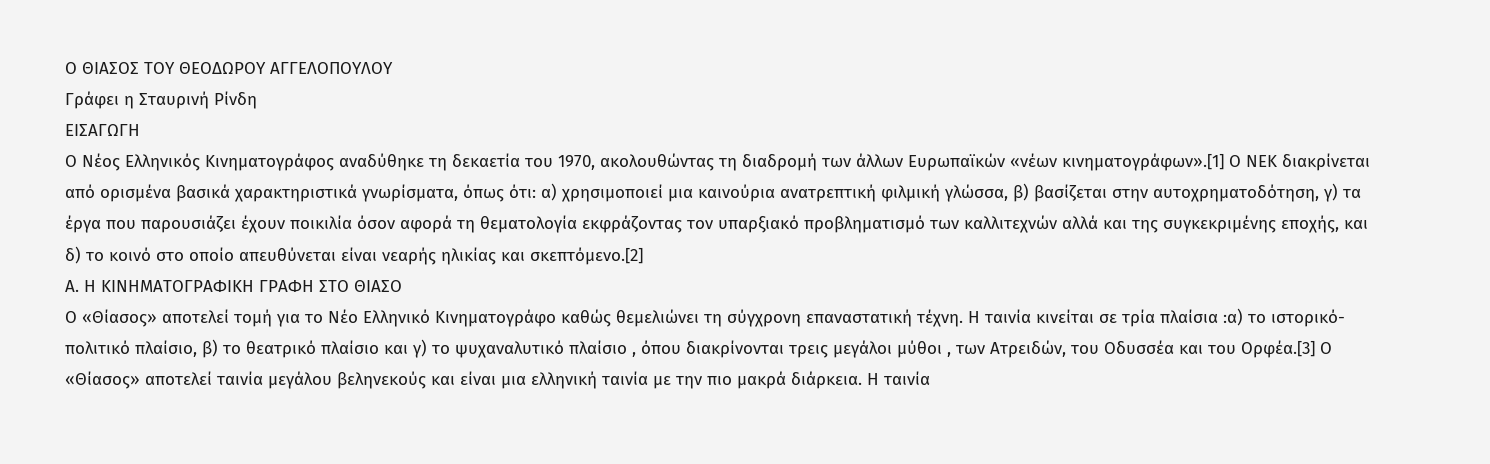Ο ΘΙΑΣΟΣ ΤΟΥ ΘΕΟΔΩΡΟΥ ΑΓΓΕΛΟΠΟΥΛΟΥ
Γράφει η Σταυρινή Ρίνδη
ΕΙΣΑΓΩΓΗ
Ο Νέος Ελληνικός Κινηματογράφος αναδύθηκε τη δεκαετία του 1970, ακολουθώντας τη διαδρομή των άλλων Ευρωπαϊκών «νέων κινηματογράφων».[1] Ο ΝΕΚ διακρίνεται από ορισμένα βασικά χαρακτηριστικά γνωρίσματα, όπως ότι: α) χρησιμοποιεί μια καινούρια ανατρεπτική φιλμική γλώσσα, β) βασίζεται στην αυτοχρηματοδότηση, γ) τα έργα που παρουσιάζει έχουν ποικιλία όσον αφορά τη θεματολογία εκφράζοντας τον υπαρξιακό προβληματισμό των καλλιτεχνών αλλά και της συγκεκριμένης εποχής, και δ) το κοινό στο οποίο απευθύνεται είναι νεαρής ηλικίας και σκεπτόμενο.[2]
Α. Η ΚΙΝΗΜΑΤΟΓΡΑΦΙΚΗ ΓΡΑΦΗ ΣΤΟ ΘΙΑΣΟ
Ο «Θίασος» αποτελεί τομή για το Νέο Ελληνικό Κινηματογράφο καθώς θεμελιώνει τη σύγχρονη επαναστατική τέχνη. Η ταινία κινείται σε τρία πλαίσια :α) το ιστορικό-πολιτικό πλαίσιο, β) το θεατρικό πλαίσιο και γ) το ψυχαναλυτικό πλαίσιο , όπου διακρίνονται τρεις μεγάλοι μύθοι , των Ατρειδών, του Οδυσσέα και του Ορφέα.[3] Ο «Θίασος» αποτελεί ταινία μεγάλου βεληνεκούς και είναι μια ελληνική ταινία με την πιο μακρά διάρκεια. Η ταινία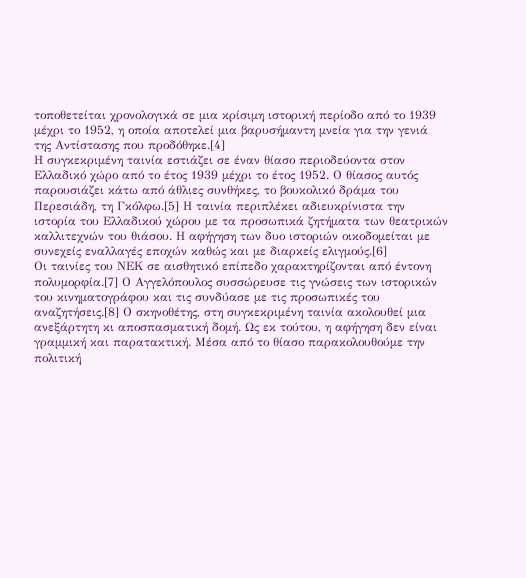τοποθετείται χρονολογικά σε μια κρίσιμη ιστορική περίοδο από το 1939 μέχρι το 1952, η οποία αποτελεί μια βαρυσήμαντη μνεία για την γενιά της Αντίστασης που προδόθηκε.[4]
Η συγκεκριμένη ταινία εστιάζει σε έναν θίασο περιοδεύοντα στον Ελλαδικό χώρο από το έτος 1939 μέχρι το έτος 1952. Ο θίασος αυτός παρουσιάζει κάτω από άθλιες συνθήκες, το βουκολικό δράμα του Περεσιάδη, τη Γκόλφω.[5] Η ταινία περιπλέκει αδιευκρίνιστα την ιστορία του Ελλαδικού χώρου με τα προσωπικά ζητήματα των θεατρικών καλλιτεχνών του θιάσου. Η αφήγηση των δυο ιστοριών οικοδομείται με συνεχείς εναλλαγές εποχών καθώς και με διαρκείς ελιγμούς.[6]
Οι ταινίες του ΝΕΚ σε αισθητικό επίπεδο χαρακτηρίζονται από έντονη πολυμορφία.[7] Ο Αγγελόπουλος συσσώρευσε τις γνώσεις των ιστορικών του κινηματογράφου και τις συνδύασε με τις προσωπικές του αναζητήσεις.[8] Ο σκηνοθέτης, στη συγκεκριμένη ταινία ακολουθεί μια ανεξάρτητη κι αποσπασματική δομή. Ως εκ τούτου, η αφήγηση δεν είναι γραμμική και παρατακτική. Μέσα από το θίασο παρακολουθούμε την πολιτική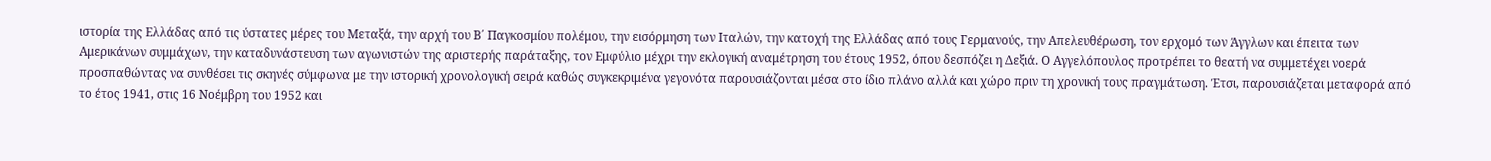ιστορία της Ελλάδας από τις ύστατες μέρες του Μεταξά, την αρχή του Β΄ Παγκοσμίου πολέμου, την εισόρμηση των Ιταλών, την κατοχή της Ελλάδας από τους Γερμανούς, την Απελευθέρωση, τον ερχομό των Άγγλων και έπειτα των Αμερικάνων συμμάχων, την καταδυνάστευση των αγωνιστών της αριστερής παράταξης, τον Εμφύλιο μέχρι την εκλογική αναμέτρηση του έτους 1952, όπου δεσπόζει η Δεξιά. Ο Αγγελόπουλος προτρέπει το θεατή να συμμετέχει νοερά προσπαθώντας να συνθέσει τις σκηνές σύμφωνα με την ιστορική χρονολογική σειρά καθώς συγκεκριμένα γεγονότα παρουσιάζονται μέσα στο ίδιο πλάνο αλλά και χώρο πριν τη χρονική τους πραγμάτωση. Έτσι, παρουσιάζεται μεταφορά από το έτος 1941, στις 16 Νοέμβρη του 1952 και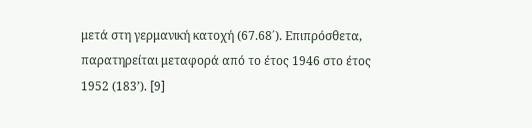μετά στη γερμανική κατοχή (67.68΄). Επιπρόσθετα, παρατηρείται μεταφορά από το έτος 1946 στο έτος 1952 (183’). [9]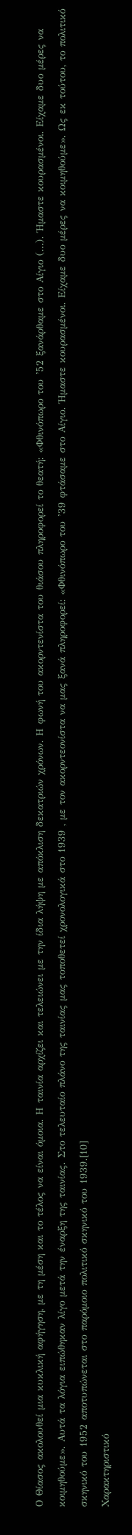Ο Θίασος ακολουθεί μια κυκλική αφήγηση, με τη μέση και το τέλος να είναι όμοια. Η ταινία αρχίζει και τελειώνει με την ίδια λήψη με απόκλιση δεκατριών χρόνων. Η φωνή του ακορντενίστα του θιάσου πληροφορεί το θεατή: «Φθινόπωρο του ’52 ξανάρθαμε στο Αίγιο (…). Ήμαστε κουρασμένοι. Είχαμε δυο μέρες να κοιμηθούμε». Αυτά τα λόγια ειπώθηκαν λίγο μετά την έναρξη της ταινίας. Στο τελευταίο πλάνο της ταινίας μας τοποθετεί χρονολογικά στο 1939 , με τον ακορντεονίστα να μας ξανά πληροφορεί: «Φθινόπωρο του ’39 φτάσαμε στο Αίγιο. Ήμαστε κουρασμένοι. Είχαμε δυο μέρες να κοιμηθούμε». Ως εκ τούτου, το πολιτικό σκηνικό του 1952 αποτυπώνεται στο παρόμοιο πολιτικό σκηνικό του 1939.[10]
Χαρακτηριστικό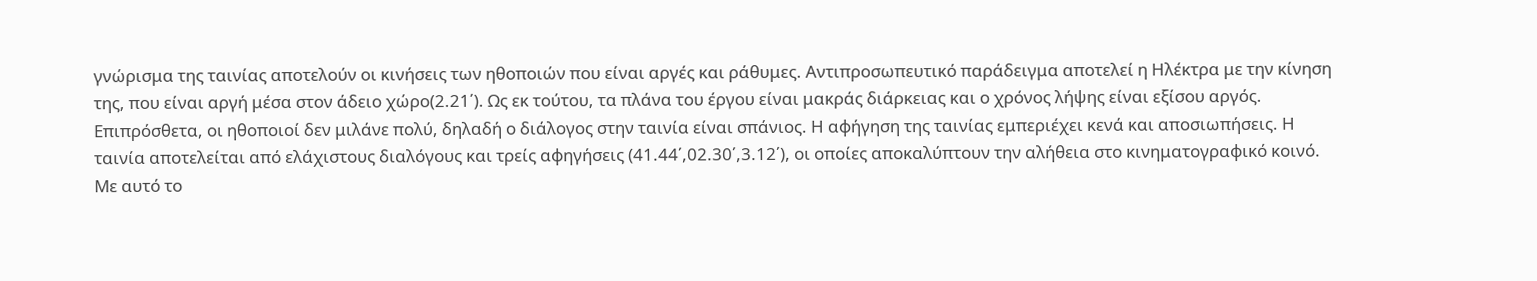γνώρισμα της ταινίας αποτελούν οι κινήσεις των ηθοποιών που είναι αργές και ράθυμες. Αντιπροσωπευτικό παράδειγμα αποτελεί η Ηλέκτρα με την κίνηση της, που είναι αργή μέσα στον άδειο χώρο(2.21΄). Ως εκ τούτου, τα πλάνα του έργου είναι μακράς διάρκειας και ο χρόνος λήψης είναι εξίσου αργός. Επιπρόσθετα, οι ηθοποιοί δεν μιλάνε πολύ, δηλαδή ο διάλογος στην ταινία είναι σπάνιος. Η αφήγηση της ταινίας εμπεριέχει κενά και αποσιωπήσεις. Η ταινία αποτελείται από ελάχιστους διαλόγους και τρείς αφηγήσεις (41.44΄,02.30΄,3.12΄), οι οποίες αποκαλύπτουν την αλήθεια στο κινηματογραφικό κοινό. Με αυτό το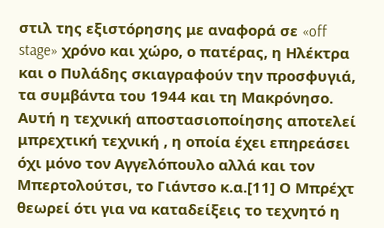στιλ της εξιστόρησης με αναφορά σε «off stage» χρόνο και χώρο, ο πατέρας, η Ηλέκτρα και ο Πυλάδης σκιαγραφούν την προσφυγιά, τα συμβάντα του 1944 και τη Μακρόνησο. Αυτή η τεχνική αποστασιοποίησης αποτελεί μπρεχτική τεχνική , η οποία έχει επηρεάσει όχι μόνο τον Αγγελόπουλο αλλά και τον Μπερτολούτσι, το Γιάντσο κ.α.[11] Ο Μπρέχτ θεωρεί ότι για να καταδείξεις το τεχνητό η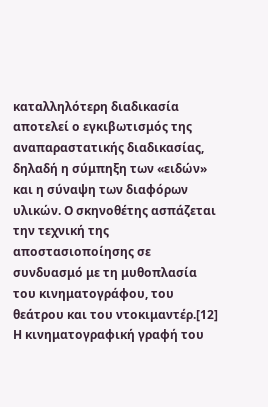καταλληλότερη διαδικασία αποτελεί ο εγκιβωτισμός της αναπαραστατικής διαδικασίας, δηλαδή η σύμπηξη των «ειδών» και η σύναψη των διαφόρων υλικών. Ο σκηνοθέτης ασπάζεται την τεχνική της αποστασιοποίησης σε συνδυασμό με τη μυθοπλασία του κινηματογράφου, του θεάτρου και του ντοκιμαντέρ.[12]
Η κινηματογραφική γραφή του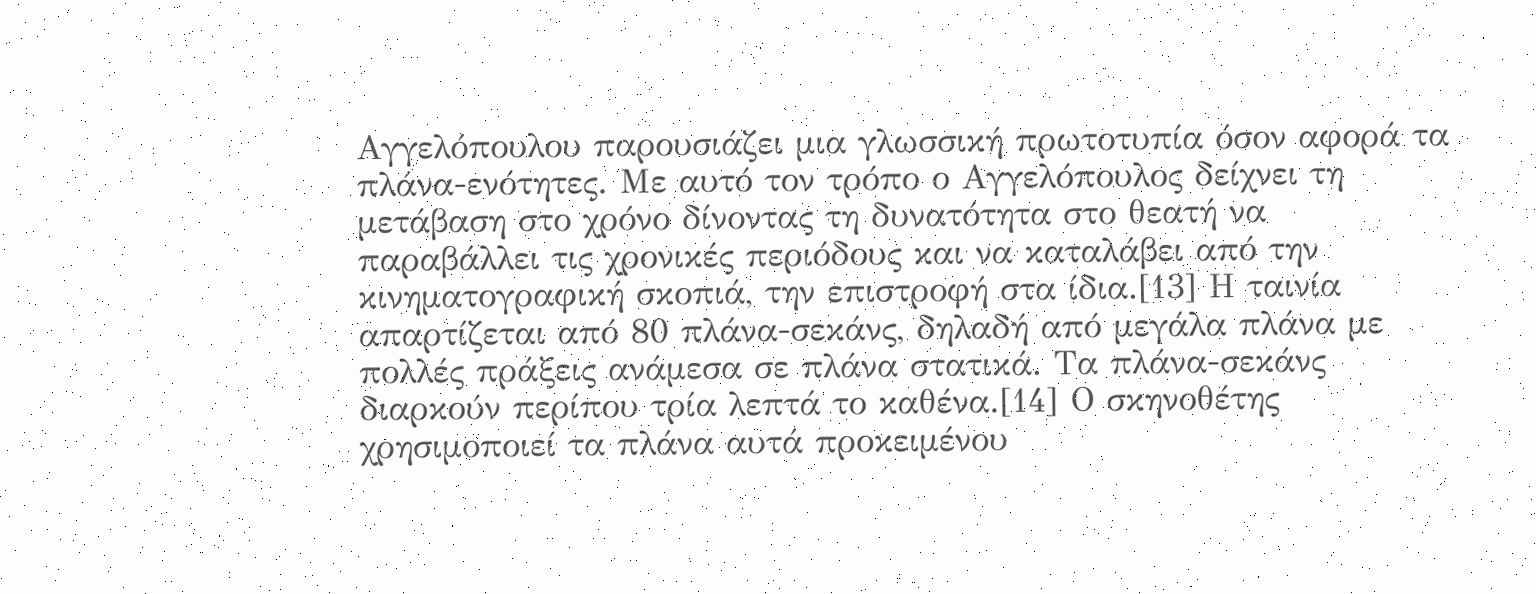Αγγελόπουλου παρουσιάζει μια γλωσσική πρωτοτυπία όσον αφορά τα πλάνα-ενότητες. Με αυτό τον τρόπο ο Αγγελόπουλος δείχνει τη μετάβαση στο χρόνο δίνοντας τη δυνατότητα στο θεατή να παραβάλλει τις χρονικές περιόδους και να καταλάβει από την κινηματογραφική σκοπιά, την επιστροφή στα ίδια.[13] Η ταινία απαρτίζεται από 80 πλάνα-σεκάνς, δηλαδή από μεγάλα πλάνα με πολλές πράξεις ανάμεσα σε πλάνα στατικά. Τα πλάνα-σεκάνς διαρκούν περίπου τρία λεπτά το καθένα.[14] Ο σκηνοθέτης χρησιμοποιεί τα πλάνα αυτά προκειμένου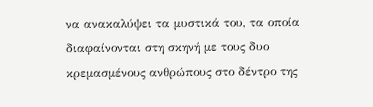να ανακαλύψει τα μυστικά του, τα οποία διαφαίνονται στη σκηνή με τους δυο κρεμασμένους ανθρώπους στο δέντρο της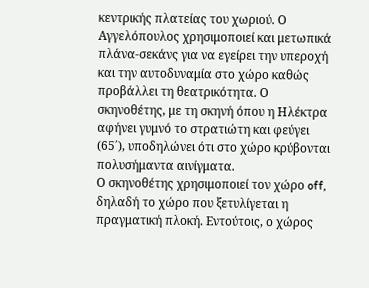κεντρικής πλατείας του χωριού. Ο Αγγελόπουλος χρησιμοποιεί και μετωπικά πλάνα-σεκάνς για να εγείρει την υπεροχή και την αυτοδυναμία στο χώρο καθώς προβάλλει τη θεατρικότητα. Ο σκηνοθέτης, με τη σκηνή όπου η Ηλέκτρα αφήνει γυμνό το στρατιώτη και φεύγει (65΄), υποδηλώνει ότι στο χώρο κρύβονται πολυσήμαντα αινίγματα.
Ο σκηνοθέτης χρησιμοποιεί τον χώρο off, δηλαδή το χώρο που ξετυλίγεται η πραγματική πλοκή. Εντούτοις, ο χώρος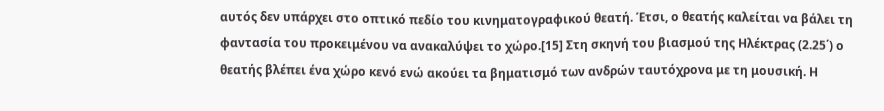αυτός δεν υπάρχει στο οπτικό πεδίο του κινηματογραφικού θεατή. Έτσι, ο θεατής καλείται να βάλει τη φαντασία του προκειμένου να ανακαλύψει το χώρο.[15] Στη σκηνή του βιασμού της Ηλέκτρας (2.25΄) ο θεατής βλέπει ένα χώρο κενό ενώ ακούει τα βηματισμό των ανδρών ταυτόχρονα με τη μουσική. Η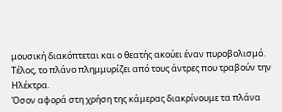μουσική διακόπτεται και ο θεατής ακούει έναν πυροβολισμό. Τέλος, το πλάνο πλημμυρίζει από τους άντρες που τραβούν την Ηλέκτρα.
Όσον αφορά στη χρήση της κάμερας διακρίνουμε τα πλάνα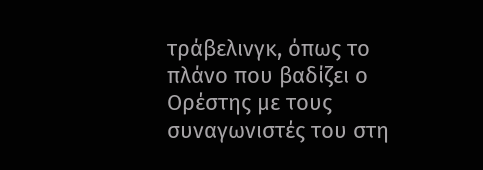τράβελινγκ, όπως το πλάνο που βαδίζει ο Ορέστης με τους συναγωνιστές του στη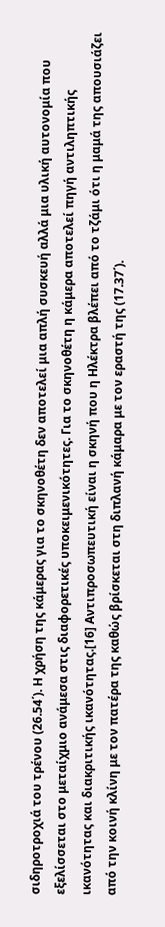σιδηροτροχιά του τρένου (26.54΄). Η χρήση της κάμερας για το σκηνοθέτη δεν αποτελεί μια απλή συσκευή αλλά μια υλική αυτονομία που εξελίσσεται στο μεταίχμιο ανάμεσα στις διαφορετικές υποκειμενικότητες. Για το σκηνοθέτη η κάμερα αποτελεί πηγή αντιληπτικής ικανότητας και διακριτικής ικανότητας.[16] Αντιπροσωπευτική είναι η σκηνή που η Ηλέκτρα βλέπει από το τζάμι ότι η μαμά της απουσιάζει από την κοινή κλίνη με τον πατέρα της καθώς βρίσκεται στη διπλανή κάμαρα με τον εραστή της (17.37΄).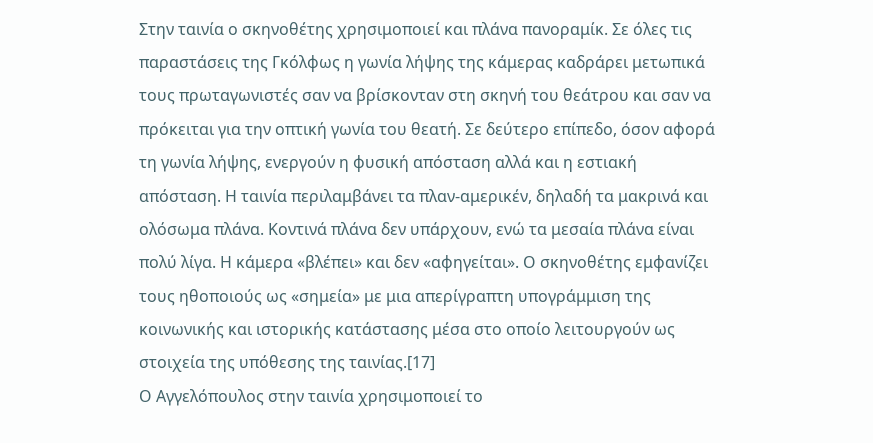Στην ταινία ο σκηνοθέτης χρησιμοποιεί και πλάνα πανοραμίκ. Σε όλες τις παραστάσεις της Γκόλφως η γωνία λήψης της κάμερας καδράρει μετωπικά τους πρωταγωνιστές σαν να βρίσκονταν στη σκηνή του θεάτρου και σαν να πρόκειται για την οπτική γωνία του θεατή. Σε δεύτερο επίπεδο, όσον αφορά τη γωνία λήψης, ενεργούν η φυσική απόσταση αλλά και η εστιακή απόσταση. Η ταινία περιλαμβάνει τα πλαν-αμερικέν, δηλαδή τα μακρινά και ολόσωμα πλάνα. Κοντινά πλάνα δεν υπάρχουν, ενώ τα μεσαία πλάνα είναι πολύ λίγα. Η κάμερα «βλέπει» και δεν «αφηγείται». Ο σκηνοθέτης εμφανίζει τους ηθοποιούς ως «σημεία» με μια απερίγραπτη υπογράμμιση της κοινωνικής και ιστορικής κατάστασης μέσα στο οποίο λειτουργούν ως στοιχεία της υπόθεσης της ταινίας.[17]
Ο Αγγελόπουλος στην ταινία χρησιμοποιεί το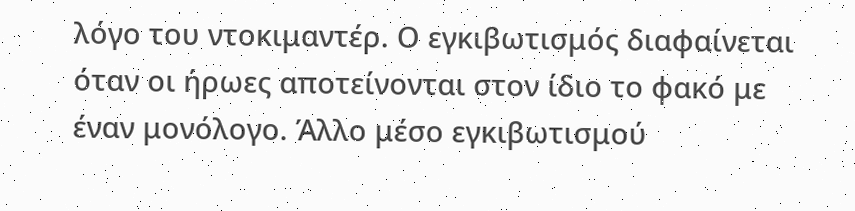λόγο του ντοκιμαντέρ. Ο εγκιβωτισμός διαφαίνεται όταν οι ήρωες αποτείνονται στον ίδιο το φακό με έναν μονόλογο. Άλλο μέσο εγκιβωτισμού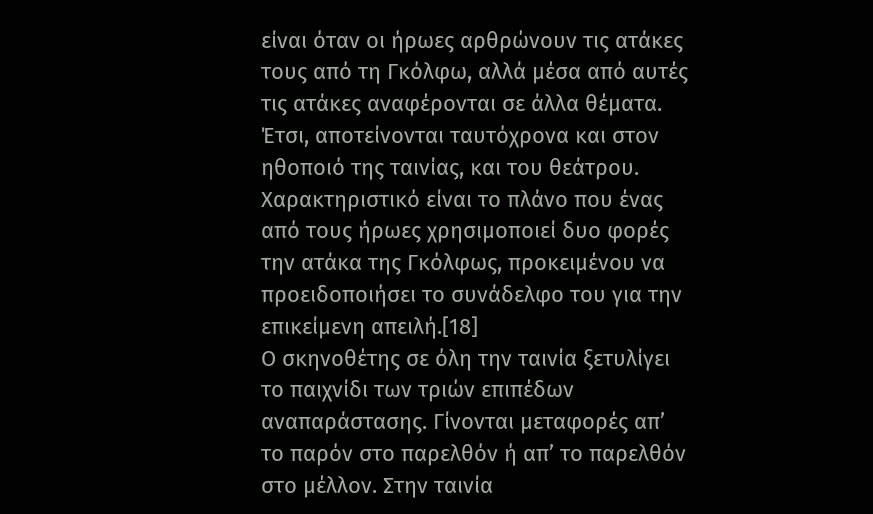είναι όταν οι ήρωες αρθρώνουν τις ατάκες τους από τη Γκόλφω, αλλά μέσα από αυτές τις ατάκες αναφέρονται σε άλλα θέματα. Έτσι, αποτείνονται ταυτόχρονα και στον ηθοποιό της ταινίας, και του θεάτρου. Χαρακτηριστικό είναι το πλάνο που ένας από τους ήρωες χρησιμοποιεί δυο φορές την ατάκα της Γκόλφως, προκειμένου να προειδοποιήσει το συνάδελφο του για την επικείμενη απειλή.[18]
Ο σκηνοθέτης σε όλη την ταινία ξετυλίγει το παιχνίδι των τριών επιπέδων αναπαράστασης. Γίνονται μεταφορές απ’ το παρόν στο παρελθόν ή απ’ το παρελθόν στο μέλλον. Στην ταινία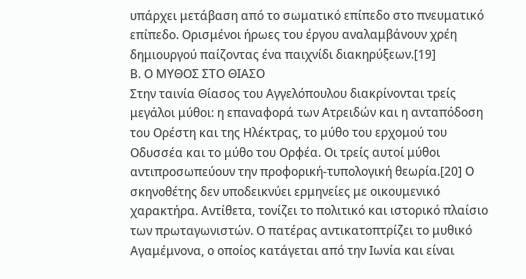υπάρχει μετάβαση από το σωματικό επίπεδο στο πνευματικό επίπεδο. Ορισμένοι ήρωες του έργου αναλαμβάνουν χρέη δημιουργού παίζοντας ένα παιχνίδι διακηρύξεων.[19]
Β. Ο ΜΥΘΟΣ ΣΤΟ ΘΙΑΣΟ
Στην ταινία Θίασος του Αγγελόπουλου διακρίνονται τρείς μεγάλοι μύθοι: η επαναφορά των Ατρειδών και η ανταπόδοση του Ορέστη και της Ηλέκτρας, το μύθο του ερχομού του Οδυσσέα και το μύθο του Ορφέα. Οι τρείς αυτοί μύθοι αντιπροσωπεύουν την προφορική-τυπολογική θεωρία.[20] Ο σκηνοθέτης δεν υποδεικνύει ερμηνείες με οικουμενικό χαρακτήρα. Αντίθετα, τονίζει το πολιτικό και ιστορικό πλαίσιο των πρωταγωνιστών. Ο πατέρας αντικατοπτρίζει το μυθικό Αγαμέμνονα, ο οποίος κατάγεται από την Ιωνία και είναι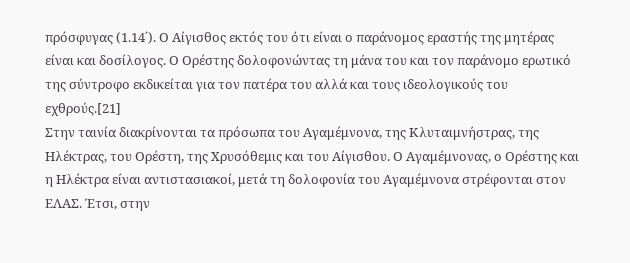πρόσφυγας (1.14΄). Ο Αίγισθος εκτός του ότι είναι ο παράνομος εραστής της μητέρας είναι και δοσίλογος. Ο Ορέστης δολοφονώντας τη μάνα του και τον παράνομο ερωτικό της σύντροφο εκδικείται για τον πατέρα του αλλά και τους ιδεολογικούς του εχθρούς.[21]
Στην ταινία διακρίνονται τα πρόσωπα του Αγαμέμνονα, της Κλυταιμνήστρας, της Ηλέκτρας, του Ορέστη, της Χρυσόθεμις και του Αίγισθου. Ο Αγαμέμνονας, ο Ορέστης και η Ηλέκτρα είναι αντιστασιακοί, μετά τη δολοφονία του Αγαμέμνονα στρέφονται στον ΕΛΑΣ. Έτσι, στην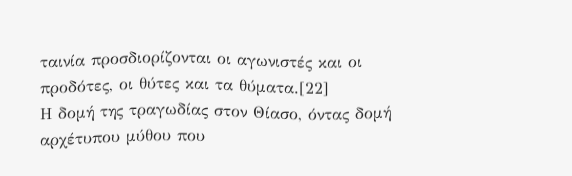ταινία προσδιορίζονται οι αγωνιστές και οι προδότες, οι θύτες και τα θύματα.[22]
Η δομή της τραγωδίας στον Θίασο, όντας δομή αρχέτυπου μύθου που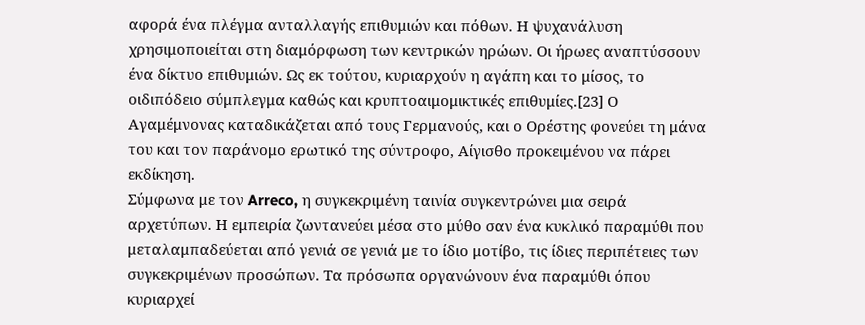αφορά ένα πλέγμα ανταλλαγής επιθυμιών και πόθων. Η ψυχανάλυση χρησιμοποιείται στη διαμόρφωση των κεντρικών ηρώων. Οι ήρωες αναπτύσσουν ένα δίκτυο επιθυμιών. Ως εκ τούτου, κυριαρχούν η αγάπη και το μίσος, το οιδιπόδειο σύμπλεγμα καθώς και κρυπτοαιμομικτικές επιθυμίες.[23] Ο Αγαμέμνονας καταδικάζεται από τους Γερμανούς, και ο Ορέστης φονεύει τη μάνα του και τον παράνομο ερωτικό της σύντροφο, Αίγισθο προκειμένου να πάρει εκδίκηση.
Σύμφωνα με τον Arreco, η συγκεκριμένη ταινία συγκεντρώνει μια σειρά αρχετύπων. Η εμπειρία ζωντανεύει μέσα στο μύθο σαν ένα κυκλικό παραμύθι που μεταλαμπαδεύεται από γενιά σε γενιά με το ίδιο μοτίβο, τις ίδιες περιπέτειες των συγκεκριμένων προσώπων. Τα πρόσωπα οργανώνουν ένα παραμύθι όπου κυριαρχεί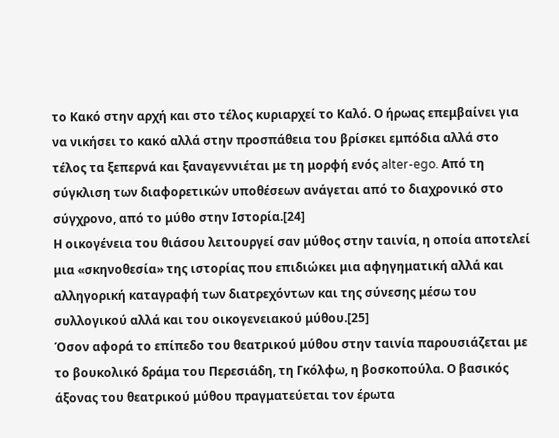το Κακό στην αρχή και στο τέλος κυριαρχεί το Καλό. Ο ήρωας επεμβαίνει για να νικήσει το κακό αλλά στην προσπάθεια του βρίσκει εμπόδια αλλά στο τέλος τα ξεπερνά και ξαναγεννιέται με τη μορφή ενός alter-ego. Από τη σύγκλιση των διαφορετικών υποθέσεων ανάγεται από το διαχρονικό στο σύγχρονο, από το μύθο στην Ιστορία.[24]
Η οικογένεια του θιάσου λειτουργεί σαν μύθος στην ταινία, η οποία αποτελεί μια «σκηνοθεσία» της ιστορίας που επιδιώκει μια αφηγηματική αλλά και αλληγορική καταγραφή των διατρεχόντων και της σύνεσης μέσω του συλλογικού αλλά και του οικογενειακού μύθου.[25]
Όσον αφορά το επίπεδο του θεατρικού μύθου στην ταινία παρουσιάζεται με το βουκολικό δράμα του Περεσιάδη, τη Γκόλφω, η βοσκοπούλα. Ο βασικός άξονας του θεατρικού μύθου πραγματεύεται τον έρωτα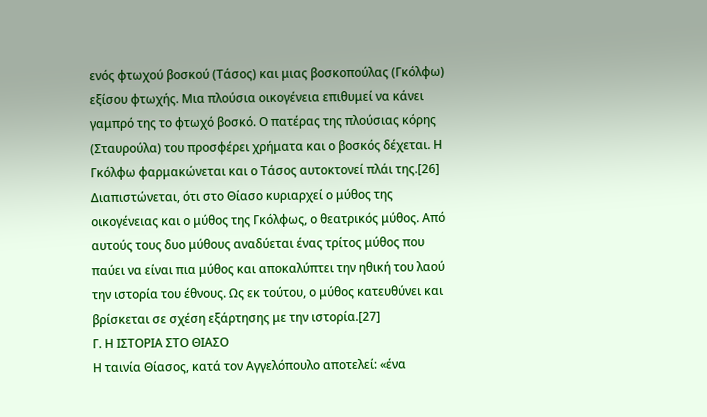ενός φτωχού βοσκού (Τάσος) και μιας βοσκοπούλας (Γκόλφω) εξίσου φτωχής. Μια πλούσια οικογένεια επιθυμεί να κάνει γαμπρό της το φτωχό βοσκό. Ο πατέρας της πλούσιας κόρης (Σταυρούλα) του προσφέρει χρήματα και ο βοσκός δέχεται. Η Γκόλφω φαρμακώνεται και ο Τάσος αυτοκτονεί πλάι της.[26]
Διαπιστώνεται, ότι στο Θίασο κυριαρχεί ο μύθος της οικογένειας και ο μύθος της Γκόλφως, ο θεατρικός μύθος. Από αυτούς τους δυο μύθους αναδύεται ένας τρίτος μύθος που παύει να είναι πια μύθος και αποκαλύπτει την ηθική του λαού την ιστορία του έθνους. Ως εκ τούτου, ο μύθος κατευθύνει και βρίσκεται σε σχέση εξάρτησης με την ιστορία.[27]
Γ. Η ΙΣΤΟΡΙΑ ΣΤΟ ΘΙΑΣΟ
Η ταινία Θίασος, κατά τον Αγγελόπουλο αποτελεί: «ένα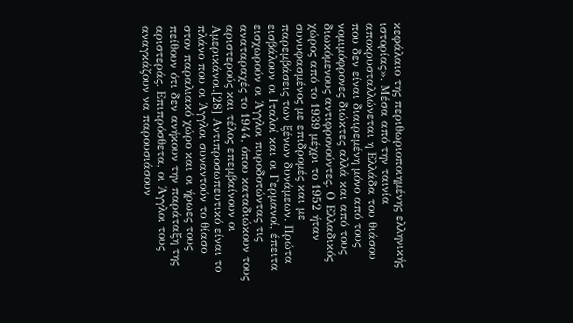κεφάλαιο της περιθωριοποιημένης ελληνικής ιστορίας». Μέσα από την ταινία αποκρυσταλλώνεται η Ελλάδα του θιάσου που δεν είναι διαιρεμένη μόνο από τους νομιμόφρονες διώκτες αλλά και από τους διωκόμενους αντιφρονούντες. Ο Ελλαδικός χώρος από το 1939 μέχρι το 1952 ήταν συνυφασμένος με επιδρομές και με παρεμβάσεις των ξένων δυνάμεων. Πρώτα εισβάλουν οι Ιταλοί και οι Γερμανοί, έπειτα εισχωρούν οι Άγγλοι πυροδοτώντας τις αναταραχές το 1944, όπου καταδιώκουν τους αριστερούς και τέλος επεμβαίνουν οι Αμερικάνοι.[28] Αντιπροσωπευτικό είναι το πλάνο που οι Άγγλοι συναντούν το θίασο στον παραλιακό χώρο και οι ήρωες τους πείθουν ότι δεν ανήκουν την παράταξη της αριστεράς. Επιπρόσθετα, οι Άγγλοι τους αναγκάζουν να παρουσιάσουν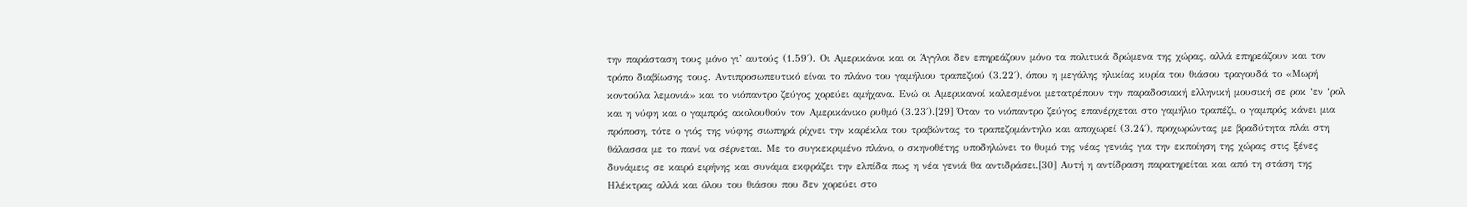την παράσταση τους μόνο γι’ αυτούς (1.59΄). Οι Αμερικάνοι και οι Άγγλοι δεν επηρεάζουν μόνο τα πολιτικά δρώμενα της χώρας, αλλά επηρεάζουν και τον τρόπο διαβίωσης τους. Αντιπροσωπευτικό είναι το πλάνο του γαμήλιου τραπεζιού (3.22΄), όπου η μεγάλης ηλικίας κυρία του θιάσου τραγουδά το «Μωρή κοντούλα λεμονιά» και το νιόπαντρο ζεύγος χορεύει αμήχανα. Ενώ οι Αμερικανοί καλεσμένοι μετατρέπουν την παραδοσιακή ελληνική μουσική σε ροκ ‘εν ‘ρολ και η νύφη και ο γαμπρός ακολουθούν τον Αμερικάνικο ρυθμό (3.23΄).[29] Όταν το νιόπαντρο ζεύγος επανέρχεται στο γαμήλιο τραπέζι, ο γαμπρός κάνει μια πρόποση, τότε ο γιός της νύφης σιωπηρά ρίχνει την καρέκλα του τραβώντας το τραπεζομάντηλο και αποχωρεί (3.24΄), προχωρώντας με βραδύτητα πλάι στη θάλασσα με το πανί να σέρνεται. Με το συγκεκριμένο πλάνο, ο σκηνοθέτης υποδηλώνει το θυμό της νέας γενιάς για την εκποίηση της χώρας στις ξένες δυνάμεις σε καιρό ειρήνης και συνάμα εκφράζει την ελπίδα πως η νέα γενιά θα αντιδράσει.[30] Αυτή η αντίδραση παρατηρείται και από τη στάση της Ηλέκτρας αλλά και όλου του θιάσου που δεν χορεύει στο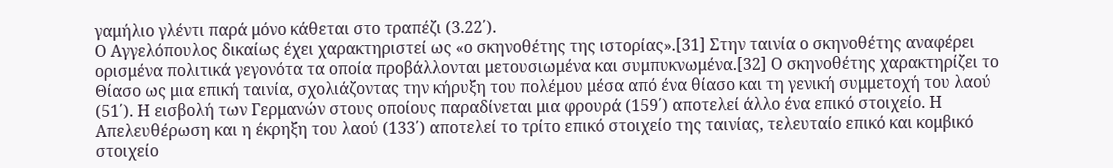γαμήλιο γλέντι παρά μόνο κάθεται στο τραπέζι (3.22΄).
Ο Αγγελόπουλος δικαίως έχει χαρακτηριστεί ως «ο σκηνοθέτης της ιστορίας».[31] Στην ταινία ο σκηνοθέτης αναφέρει ορισμένα πολιτικά γεγονότα τα οποία προβάλλονται μετουσιωμένα και συμπυκνωμένα.[32] Ο σκηνοθέτης χαρακτηρίζει το Θίασο ως μια επική ταινία, σχολιάζοντας την κήρυξη του πολέμου μέσα από ένα θίασο και τη γενική συμμετοχή του λαού (51΄). Η εισβολή των Γερμανών στους οποίους παραδίνεται μια φρουρά (159΄) αποτελεί άλλο ένα επικό στοιχείο. Η Απελευθέρωση και η έκρηξη του λαού (133΄) αποτελεί το τρίτο επικό στοιχείο της ταινίας, τελευταίο επικό και κομβικό στοιχείο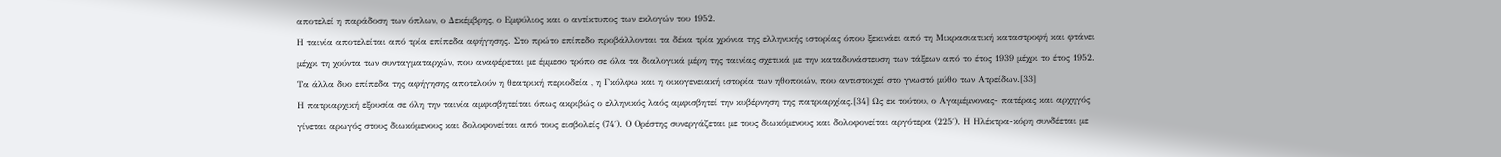αποτελεί η παράδοση των όπλων, ο Δεκέμβρης, ο Εμφύλιος και ο αντίκτυπος των εκλογών του 1952.
Η ταινία αποτελείται από τρία επίπεδα αφήγησης. Στο πρώτο επίπεδο προβάλλονται τα δέκα τρία χρόνια της ελληνικής ιστορίας όπου ξεκινάει από τη Μικρασιατική καταστροφή και φτάνει μέχρι τη χούντα των συνταγματαρχών, που αναφέρεται με έμμεσο τρόπο σε όλα τα διαλογικά μέρη της ταινίας σχετικά με την καταδυνάστευση των τάξεων από το έτος 1939 μέχρι το έτος 1952. Τα άλλα δυο επίπεδα της αφήγησης αποτελούν η θεατρική περιοδεία , η Γκόλφω και η οικογενειακή ιστορία των ηθοποιών, που αντιστοιχεί στο γνωστό μύθο των Ατρείδων.[33]
Η πατριαρχική εξουσία σε όλη την ταινία αμφισβητείται όπως ακριβώς ο ελληνικός λαός αμφισβητεί την κυβέρνηση της πατριαρχίας.[34] Ως εκ τούτου, ο Αγαμέμνονας- πατέρας και αρχηγός γίνεται αρωγός στους διωκόμενους και δολοφονείται από τους εισβολείς (74΄). Ο Ορέστης συνεργάζεται με τους διωκόμενους και δολοφονείται αργότερα (225΄). Η Ηλέκτρα-κόρη συνδέεται με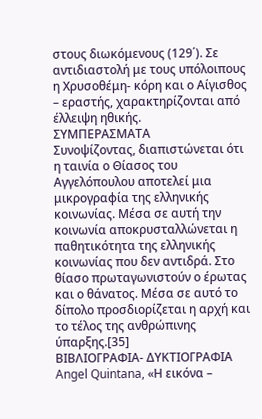στους διωκόμενους (129΄). Σε αντιδιαστολή με τους υπόλοιπους η Χρυσοθέμη- κόρη και ο Αίγισθος – εραστής, χαρακτηρίζονται από έλλειψη ηθικής.
ΣΥΜΠΕΡΑΣΜΑΤΑ
Συνοψίζοντας, διαπιστώνεται ότι η ταινία ο Θίασος του Αγγελόπουλου αποτελεί μια μικρογραφία της ελληνικής κοινωνίας. Μέσα σε αυτή την κοινωνία αποκρυσταλλώνεται η παθητικότητα της ελληνικής κοινωνίας που δεν αντιδρά. Στο θίασο πρωταγωνιστούν ο έρωτας και ο θάνατος. Μέσα σε αυτό το δίπολο προσδιορίζεται η αρχή και το τέλος της ανθρώπινης ύπαρξης.[35]
ΒΙΒΛΙΟΓΡΑΦΙΑ- ΔΥΚΤΙΟΓΡΑΦΙΑ
Angel Quintana, «Η εικόνα –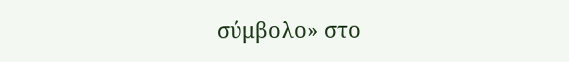σύμβολο» στο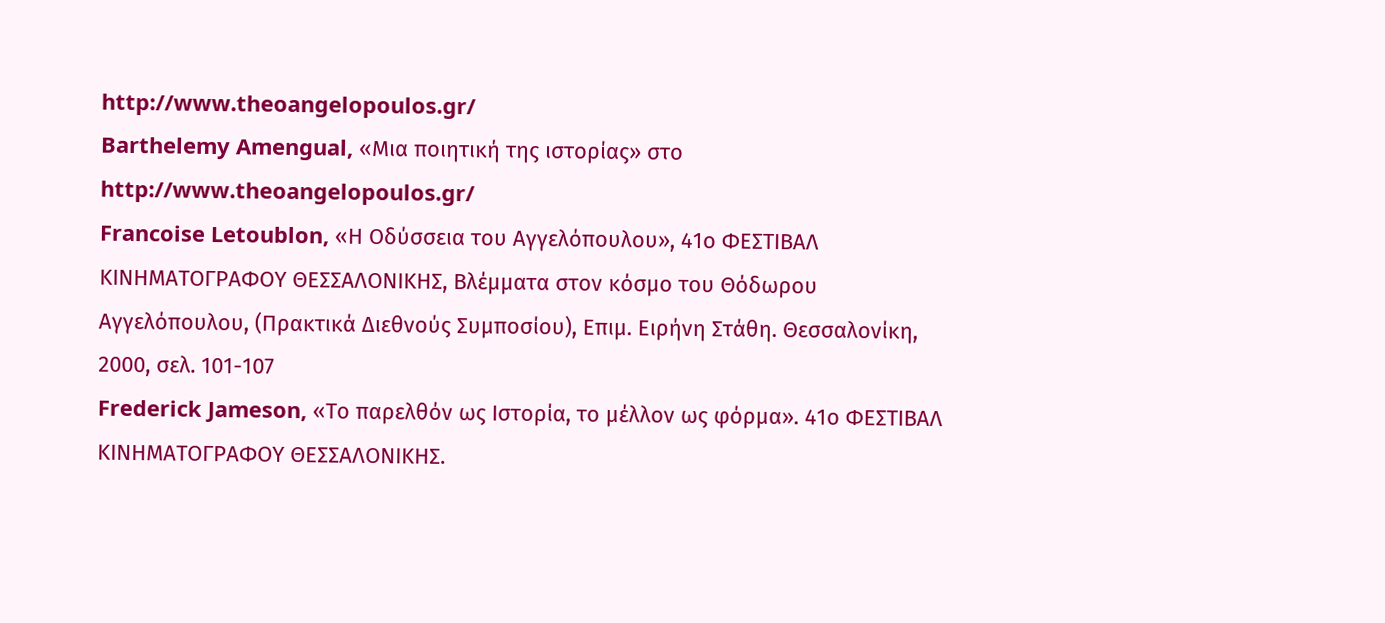http://www.theoangelopoulos.gr/
Barthelemy Amengual, «Μια ποιητική της ιστορίας» στο http://www.theoangelopoulos.gr/
Francoise Letoublon, «Η Οδύσσεια του Αγγελόπουλου», 41ο ΦΕΣΤΙΒΑΛ ΚΙΝΗΜΑΤΟΓΡΑΦΟΥ ΘΕΣΣΑΛΟΝΙΚΗΣ, Βλέμματα στον κόσμο του Θόδωρου Αγγελόπουλου, (Πρακτικά Διεθνούς Συμποσίου), Επιμ. Ειρήνη Στάθη. Θεσσαλονίκη, 2000, σελ. 101-107
Frederick Jameson, «Το παρελθόν ως Ιστορία, το μέλλον ως φόρμα». 41ο ΦΕΣΤΙΒΑΛ ΚΙΝΗΜΑΤΟΓΡΑΦΟΥ ΘΕΣΣΑΛΟΝΙΚΗΣ.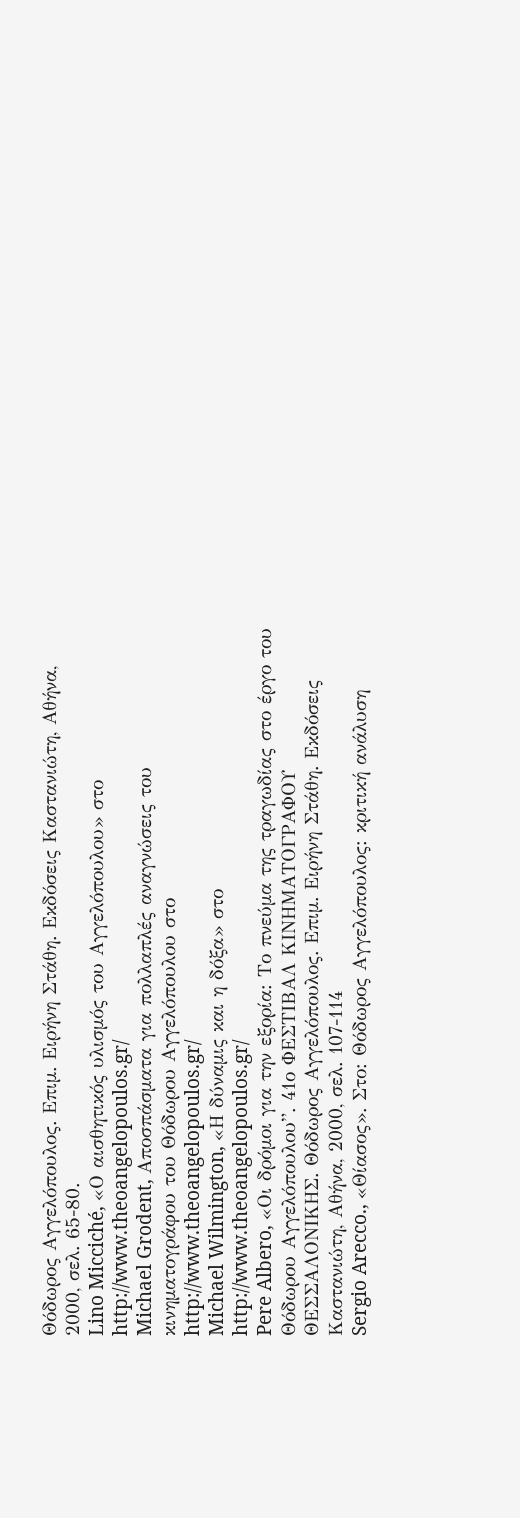Θόδωρος Αγγελόπουλος. Επιμ. Ειρήνη Στάθη. Εκδόσεις Καστανιώτη, Αθήνα, 2000, σελ. 65-80.
Lino Micciché, «Ο αισθητικός υλισμός του Αγγελόπουλου» στο http://www.theoangelopoulos.gr/
Michael Grodent, Αποσπάσματα για πολλαπλές αναγνώσεις του κινηματογράφου του Θόδωρου Αγγελόπουλου στο http://www.theoangelopoulos.gr/
Michael Wilmington, «Η δύναμις και η δόξα» στο http://www.theoangelopoulos.gr/
Pere Albero, «Οι δρόμοι για την εξορία: Το πνεύμα της τραγωδίας στο έργο του Θόδωρου Αγγελόπουλου”. 41ο ΦΕΣΤΙΒΑΛ ΚΙΝΗΜΑΤΟΓΡΑΦΟΥ ΘΕΣΣΑΛΟΝΙΚΗΣ. Θόδωρος Αγγελόπουλος. Επιμ. Ειρήνη Στάθη. Εκδόσεις Καστανιώτη, Αθήνα, 2000, σελ. 107-114
Sergio Arecco., «Θίασος». Στο: Θόδωρος Αγγελόπουλος: κριτική ανάλυση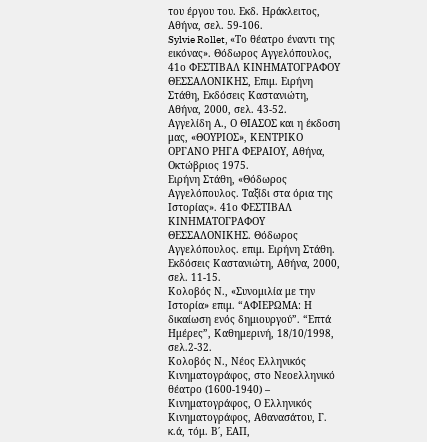του έργου του. Εκδ. Ηράκλειτος, Αθήνα, σελ. 59-106.
Sylvie Rollet, «Το θέατρο έναντι της εικόνας». Θόδωρος Αγγελόπουλος, 41ο ΦΕΣΤΙΒΑΛ ΚΙΝΗΜΑΤΟΓΡΑΦΟΥ ΘΕΣΣΑΛΟΝΙΚΗΣ, Επιμ. Ειρήνη Στάθη, Εκδόσεις Καστανιώτη, Αθήνα, 2000, σελ. 43-52.
Αγγελίδη Α., Ο ΘΙΑΣΟΣ και η έκδοση μας, «ΘΟΥΡΙΟΣ», ΚΕΝΤΡΙΚΟ ΟΡΓΑΝΟ ΡΗΓΑ ΦΕΡΑΙΟΥ, Αθήνα, Οκτώβριος 1975.
Ειρήνη Στάθη, «Θόδωρος Αγγελόπουλος. Ταξίδι στα όρια της Ιστορίας». 41ο ΦΕΣΤΙΒΑΛ ΚΙΝΗΜΑΤΟΓΡΑΦΟΥ ΘΕΣΣΑΛΟΝΙΚΗΣ. Θόδωρος Αγγελόπουλος. επιμ. Ειρήνη Στάθη. Εκδόσεις Καστανιώτη, Αθήνα, 2000, σελ. 11-15.
Κολοβός Ν., «Συνομιλία με την Ιστορία» επιμ. “ΑΦΙΕΡΩΜΑ: Η δικαίωση ενός δημιουργού”. “Επτά Ημέρες”, Καθημερινή, 18/10/1998, σελ.2-32.
Κολοβός Ν., Νέος Ελληνικός Κινηματογράφος, στο Νεοελληνικό θέατρο (1600-1940) – Κινηματογράφος, Ο Ελληνικός Κινηματογράφος, Αθανασάτου, Γ. κ.ά, τόμ. Β΄, ΕΑΠ,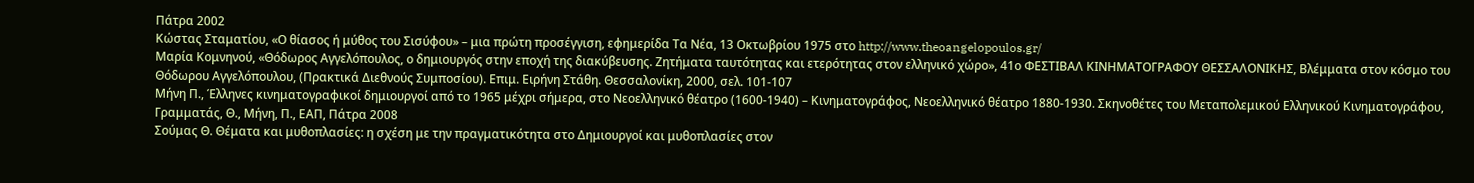Πάτρα 2002
Κώστας Σταματίου, «Ο θίασος ή μύθος του Σισύφου» – μια πρώτη προσέγγιση, εφημερίδα Τα Νέα, 13 Οκτωβρίου 1975 στο http://www.theoangelopoulos.gr/
Μαρία Κομνηνού, «Θόδωρος Αγγελόπουλος, ο δημιουργός στην εποχή της διακύβευσης. Ζητήματα ταυτότητας και ετερότητας στον ελληνικό χώρο», 41ο ΦΕΣΤΙΒΑΛ ΚΙΝΗΜΑΤΟΓΡΑΦΟΥ ΘΕΣΣΑΛΟΝΙΚΗΣ, Βλέμματα στον κόσμο του Θόδωρου Αγγελόπουλου, (Πρακτικά Διεθνούς Συμποσίου). Επιμ. Ειρήνη Στάθη. Θεσσαλονίκη, 2000, σελ. 101-107
Μήνη Π., Έλληνες κινηματογραφικοί δημιουργοί από το 1965 μέχρι σήμερα, στο Νεοελληνικό θέατρο (1600-1940) – Κινηματογράφος, Νεοελληνικό θέατρο 1880-1930. Σκηνοθέτες του Μεταπολεμικού Ελληνικού Κινηματογράφου, Γραμματάς, Θ., Μήνη, Π., ΕΑΠ, Πάτρα 2008
Σούμας Θ. Θέματα και μυθοπλασίες: η σχέση με την πραγματικότητα στο Δημιουργοί και μυθοπλασίες στον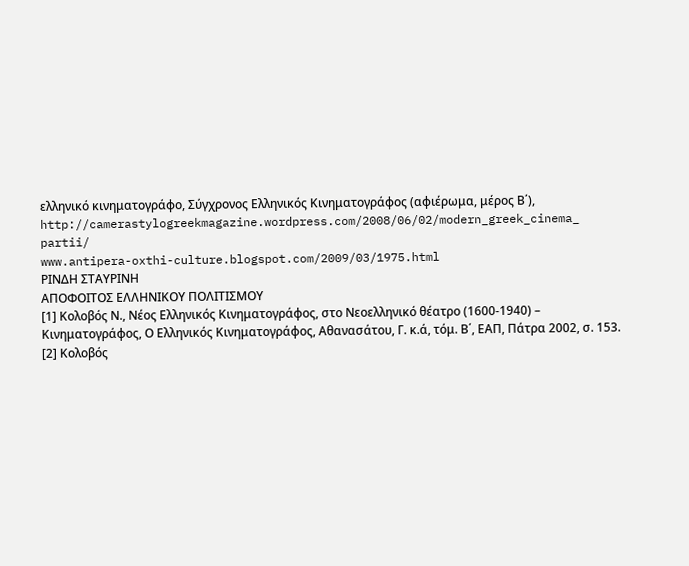ελληνικό κινηματογράφο, Σύγχρονος Ελληνικός Κινηματογράφος (αφιέρωμα, μέρος Β΄), http://camerastylogreekmagazine.wordpress.com/2008/06/02/modern_greek_cinema_ partii/
www.antipera-oxthi-culture.blogspot.com/2009/03/1975.html
ΡΙΝΔΗ ΣΤΑΥΡΙΝΗ
ΑΠΟΦΟΙΤΟΣ ΕΛΛΗΝΙΚΟΥ ΠΟΛΙΤΙΣΜΟΥ
[1] Κολοβός Ν., Νέος Ελληνικός Κινηματογράφος, στο Νεοελληνικό θέατρο (1600-1940) – Κινηματογράφος, Ο Ελληνικός Κινηματογράφος, Αθανασάτου, Γ. κ.ά, τόμ. Β΄, ΕΑΠ, Πάτρα 2002, σ. 153.
[2] Κολοβός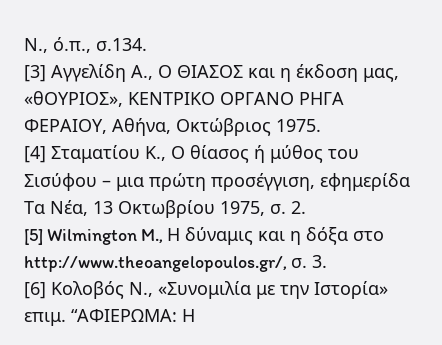Ν., ό.π., σ.134.
[3] Αγγελίδη Α., Ο ΘΙΑΣΟΣ και η έκδοση μας, «θΟΥΡΙΟΣ», ΚΕΝΤΡΙΚΟ ΟΡΓΑΝΟ ΡΗΓΑ ΦΕΡΑΙΟΥ, Αθήνα, Οκτώβριος 1975.
[4] Σταματίου Κ., Ο θίασος ή μύθος του Σισύφου – μια πρώτη προσέγγιση, εφημερίδα Τα Νέα, 13 Οκτωβρίου 1975, σ. 2.
[5] Wilmington M., Η δύναμις και η δόξα στο http://www.theoangelopoulos.gr/, σ. 3.
[6] Κολοβός Ν., «Συνομιλία με την Ιστορία» επιμ. “ΑΦΙΕΡΩΜΑ: Η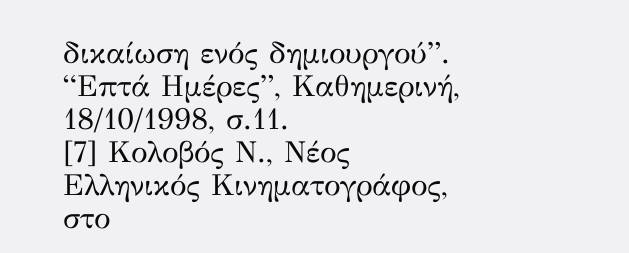δικαίωση ενός δημιουργού”. “Επτά Ημέρες”, Καθημερινή, 18/10/1998, σ.11.
[7] Κολοβός Ν., Νέος Ελληνικός Κινηματογράφος, στο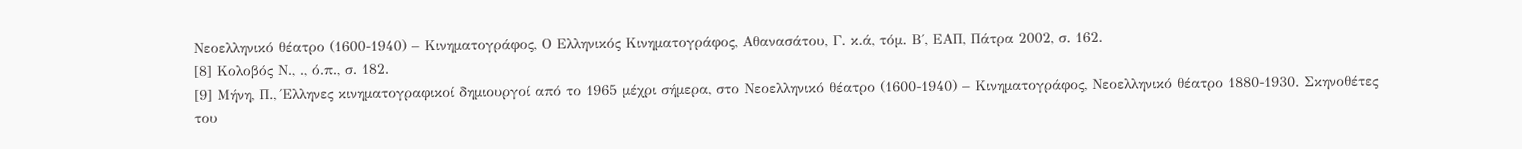Νεοελληνικό θέατρο (1600-1940) – Κινηματογράφος, Ο Ελληνικός Κινηματογράφος, Αθανασάτου, Γ. κ.ά, τόμ. Β΄, ΕΑΠ, Πάτρα 2002, σ. 162.
[8] Κολοβός Ν., ., ό.π., σ. 182.
[9] Μήνη, Π., Έλληνες κινηματογραφικοί δημιουργοί από το 1965 μέχρι σήμερα, στο Νεοελληνικό θέατρο (1600-1940) – Κινηματογράφος, Νεοελληνικό θέατρο 1880-1930. Σκηνοθέτες του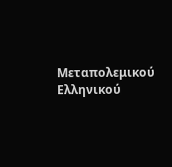Μεταπολεμικού Ελληνικού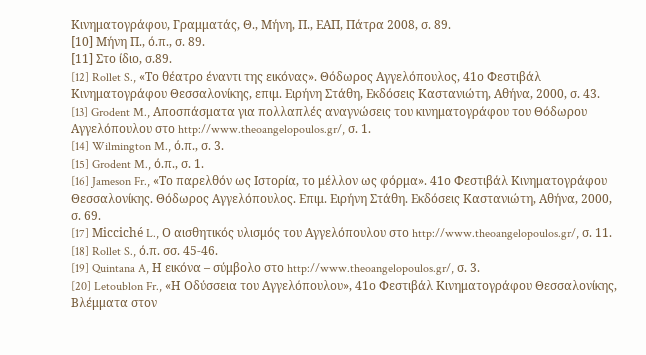Κινηματογράφου, Γραμματάς, Θ., Μήνη, Π., ΕΑΠ, Πάτρα 2008, σ. 89.
[10] Μήνη Π., ό.π., σ. 89.
[11] Στο ίδιο, σ.89.
[12] Rollet S., «Το θέατρο έναντι της εικόνας». Θόδωρος Αγγελόπουλος, 41ο Φεστιβάλ Κινηματογράφου Θεσσαλονίκης, επιμ. Ειρήνη Στάθη, Εκδόσεις Καστανιώτη, Αθήνα, 2000, σ. 43.
[13] Grodent M., Αποσπάσματα για πολλαπλές αναγνώσεις του κινηματογράφου του Θόδωρου Αγγελόπουλου στο http://www.theoangelopoulos.gr/, σ. 1.
[14] Wilmington M., ό.π., σ. 3.
[15] Grodent M., ό.π., σ. 1.
[16] Jameson Fr., «Το παρελθόν ως Ιστορία, το μέλλον ως φόρμα». 41ο Φεστιβάλ Κινηματογράφου Θεσσαλονίκης. Θόδωρος Αγγελόπουλος. Επιμ. Ειρήνη Στάθη. Εκδόσεις Καστανιώτη, Αθήνα, 2000, σ. 69.
[17] Micciché L., Ο αισθητικός υλισμός του Αγγελόπουλου στο http://www.theoangelopoulos.gr/, σ. 11.
[18] Rollet S., ό.π. σσ. 45-46.
[19] Quintana A, Η εικόνα – σύμβολο στο http://www.theoangelopoulos.gr/, σ. 3.
[20] Letoublon Fr., «Η Οδύσσεια του Αγγελόπουλου», 41ο Φεστιβάλ Κινηματογράφου Θεσσαλονίκης, Βλέμματα στον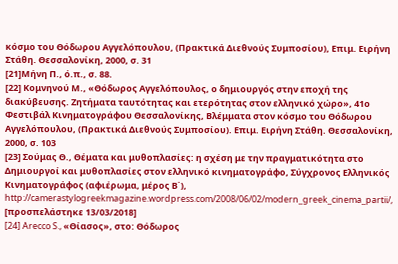κόσμο του Θόδωρου Αγγελόπουλου, (Πρακτικά Διεθνούς Συμποσίου), Επιμ. Ειρήνη Στάθη. Θεσσαλονίκη, 2000, σ. 31
[21]Μήνη Π., ό.π., σ. 88.
[22] Κομνηνού Μ., «Θόδωρος Αγγελόπουλος, ο δημιουργός στην εποχή της διακύβευσης. Ζητήματα ταυτότητας και ετερότητας στον ελληνικό χώρο», 41ο Φεστιβάλ Κινηματογράφου Θεσσαλονίκης, Βλέμματα στον κόσμο του Θόδωρου Αγγελόπουλου, (Πρακτικά Διεθνούς Συμποσίου). Επιμ. Ειρήνη Στάθη. Θεσσαλονίκη, 2000, σ. 103
[23] Σούμας Θ., Θέματα και μυθοπλασίες: η σχέση με την πραγματικότητα στο Δημιουργοί και μυθοπλασίες στον ελληνικό κινηματογράφο, Σύγχρονος Ελληνικός Κινηματογράφος (αφιέρωμα, μέρος Β΄), http://camerastylogreekmagazine.wordpress.com/2008/06/02/modern_greek_cinema_partii/, [προσπελάστηκε 13/03/2018]
[24] Arecco S., «Θίασος», στο: Θόδωρος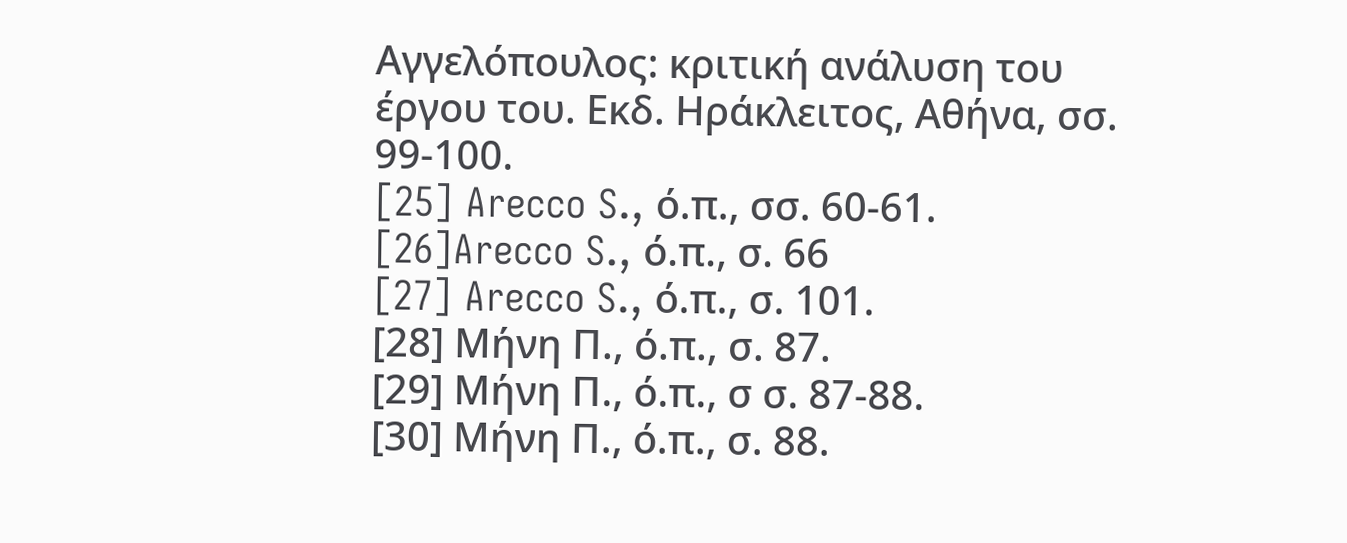Αγγελόπουλος: κριτική ανάλυση του έργου του. Εκδ. Ηράκλειτος, Αθήνα, σσ. 99-100.
[25] Arecco S., ό.π., σσ. 60-61.
[26]Arecco S., ό.π., σ. 66
[27] Arecco S., ό.π., σ. 101.
[28] Μήνη Π., ό.π., σ. 87.
[29] Μήνη Π., ό.π., σ σ. 87-88.
[30] Μήνη Π., ό.π., σ. 88.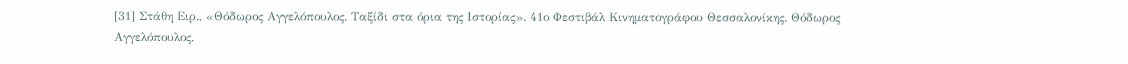[31] Στάθη Ειρ., «Θόδωρος Αγγελόπουλος. Ταξίδι στα όρια της Ιστορίας». 41ο Φεστιβάλ Κινηματογράφου Θεσσαλονίκης. Θόδωρος Αγγελόπουλος.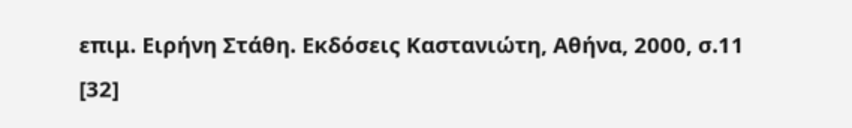επιμ. Ειρήνη Στάθη. Εκδόσεις Καστανιώτη, Αθήνα, 2000, σ.11
[32]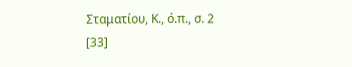Σταματίου, Κ., ό.π., σ. 2
[33]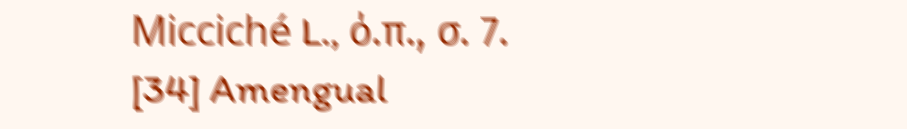Micciché L., ό.π., σ. 7.
[34] Amengual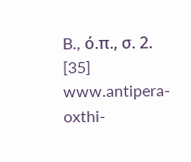B., ό.π., σ. 2.
[35] www.antipera-oxthi-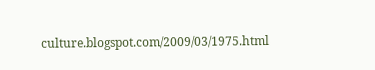culture.blogspot.com/2009/03/1975.html